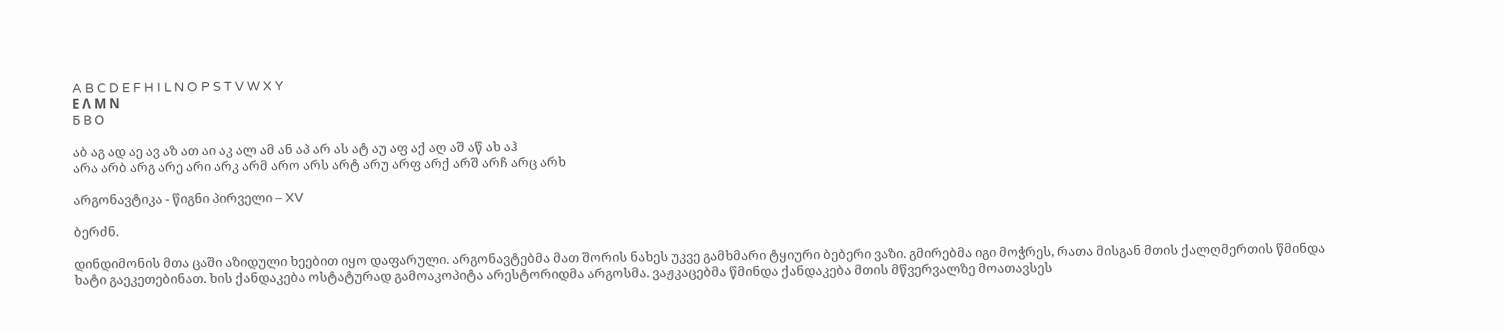A B C D E F H I L N O P S T V W X Y
Ε Λ Μ Ν
Б В О

აბ აგ ად აე ავ აზ ათ აი აკ ალ ამ ან აპ არ ას ატ აუ აფ აქ აღ აშ აწ ახ აჰ
არა არბ არგ არე არი არკ არმ არო არს არტ არუ არფ არქ არშ არჩ არც არხ

არგონავტიკა - წიგნი პირველი – XV

ბერძნ.

დინდიმონის მთა ცაში აზიდული ხეებით იყო დაფარული. არგონავტებმა მათ შორის ნახეს უკვე გამხმარი ტყიური ბებერი ვაზი. გმირებმა იგი მოჭრეს, რათა მისგან მთის ქალღმერთის წმინდა ხატი გაეკეთებინათ. ხის ქანდაკება ოსტატურად გამოაკოპიტა არესტორიდმა არგოსმა. ვაჟკაცებმა წმინდა ქანდაკება მთის მწვერვალზე მოათავსეს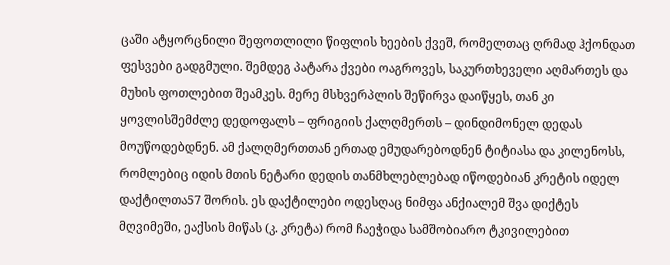ცაში ატყორცნილი შეფოთლილი წიფლის ხეების ქვეშ, რომელთაც ღრმად ჰქონდათ ფესვები გადგმული. შემდეგ პატარა ქვები ოაგროვეს, საკურთხეველი აღმართეს და მუხის ფოთლებით შეამკეს. მერე მსხვერპლის შეწირვა დაიწყეს, თან კი ყოვლისშემძლე დედოფალს – ფრიგიის ქალღმერთს – დინდიმონელ დედას მოუწოდებდნენ. ამ ქალღმერთთან ერთად ემუდარებოდნენ ტიტიასა და კილენოსს, რომლებიც იდის მთის ნეტარი დედის თანმხლებლებად იწოდებიან კრეტის იდელ დაქტილთა57 შორის. ეს დაქტილები ოდესღაც ნიმფა ანქიალემ შვა დიქტეს მღვიმეში, ეაქსის მიწას (კ. კრეტა) რომ ჩაეჭიდა სამშობიარო ტკივილებით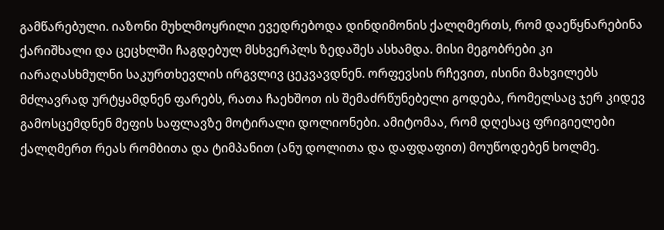გამწარებული. იაზონი მუხლმოყრილი ევედრებოდა დინდიმონის ქალღმერთს, რომ დაეწყნარებინა ქარიშხალი და ცეცხლში ჩაგდებულ მსხვერპლს ზედაშეს ასხამდა. მისი მეგობრები კი იარაღასხმულნი საკურთხევლის ირგვლივ ცეკვავდნენ. ორფევსის რჩევით, ისინი მახვილებს მძლავრად ურტყამდნენ ფარებს, რათა ჩაეხშოთ ის შემაძრწუნებელი გოდება, რომელსაც ჯერ კიდევ გამოსცემდნენ მეფის საფლავზე მოტირალი დოლიონები. ამიტომაა, რომ დღესაც ფრიგიელები ქალღმერთ რეას რომბითა და ტიმპანით (ანუ დოლითა და დაფდაფით) მოუწოდებენ ხოლმე.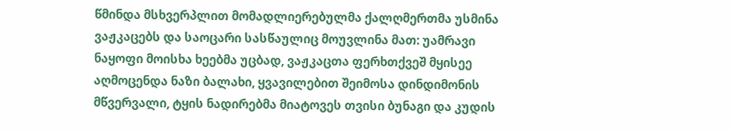წმინდა მსხვერპლით მომადლიერებულმა ქალღმერთმა უსმინა ვაჟკაცებს და საოცარი სასწაულიც მოუვლინა მათ: უამრავი ნაყოფი მოისხა ხეებმა უცბად, ვაჟკაცთა ფერხთქვეშ მყისეე აღმოცენდა ნაზი ბალახი, ყვავილებით შეიმოსა დინდიმონის მწვერვალი, ტყის ნადირებმა მიატოვეს თვისი ბუნაგი და კუდის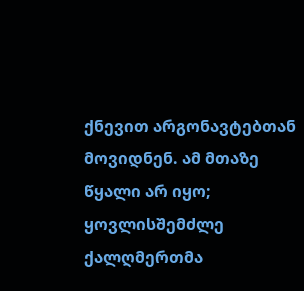ქნევით არგონავტებთან მოვიდნენ. ამ მთაზე წყალი არ იყო; ყოვლისშემძლე ქალღმერთმა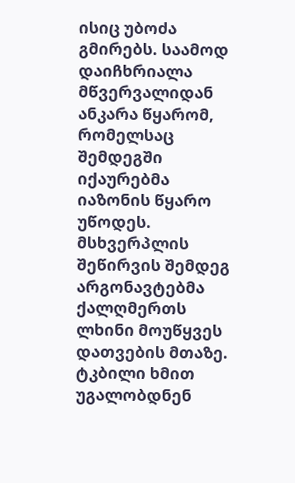ისიც უბოძა გმირებს. საამოდ დაიჩხრიალა მწვერვალიდან ანკარა წყარომ, რომელსაც შემდეგში იქაურებმა იაზონის წყარო უწოდეს. მსხვერპლის შეწირვის შემდეგ არგონავტებმა ქალღმერთს ლხინი მოუწყვეს დათვების მთაზე. ტკბილი ხმით უგალობდნენ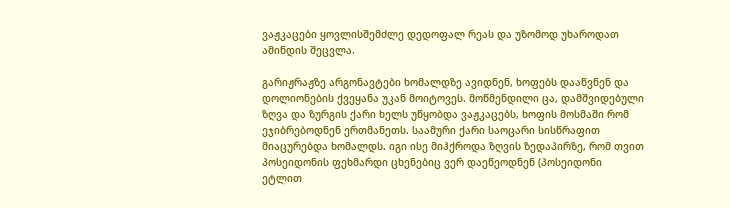ვაჟკაცები ყოვლისშემძლე დედოფალ რეას და უზომოდ უხაროდათ ამინდის შეცვლა.

გარიჟრაჟზე არგონავტები ხომალდზე ავიდნენ, ხოფებს დააწვნენ და დოლიონების ქვეყანა უკან მოიტოვეს. მოწმენდილი ცა, დამშვიდებული ზღვა და ზურგის ქარი ხელს უწყობდა ვაჟკაცებს, ხოფის მოსმაში რომ ეჯიბრებოდნენ ერთმანეთს. საამური ქარი საოცარი სისწრაფით მიაცურებდა ხომალდს. იგი ისე მიჰქროდა ზღვის ზედაპირზე, რომ თვით პოსეიდონის ფეხმარდი ცხენებიც ვერ დაეწეოდნენ (პოსეიდონი ეტლით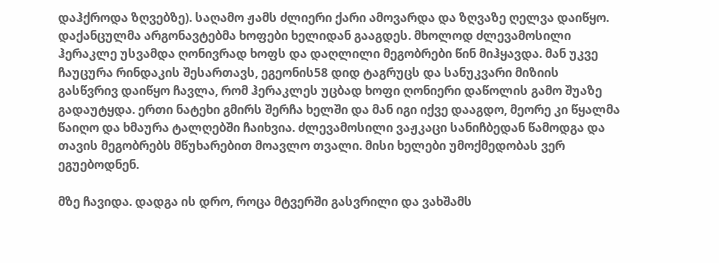დაჰქროდა ზღვებზე). საღამო ჟამს ძლიერი ქარი ამოვარდა და ზღვაზე ღელვა დაიწყო. დაქანცულმა არგონავტებმა ხოფები ხელიდან გააგდეს. მხოლოდ ძლევამოსილი ჰერაკლე უსვამდა ღონივრად ხოფს და დაღლილი მეგობრები წინ მიჰყავდა. მან უკვე ჩაუცურა რინდაკის შესართავს, ეგეონის58 დიდ ტაგრუცს და სანუკვარი მიზიის გასწვრივ დაიწყო ჩავლა, რომ ჰერაკლეს უცბად ხოფი ღონიერი დაწოლის გამო შუაზე გადაუტყდა. ერთი ნატეხი გმირს შერჩა ხელში და მან იგი იქვე დააგდო, მეორე კი წყალმა წაიღო და ხმაურა ტალღებში ჩაიხვია. ძლევამოსილი ვაჟკაცი სანიჩბედან წამოდგა და თავის მეგობრებს მწუხარებით მოავლო თვალი. მისი ხელები უმოქმედობას ვერ ეგუებოდნენ.

მზე ჩავიდა. დადგა ის დრო, როცა მტვერში გასვრილი და ვახშამს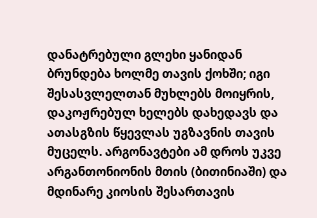დანატრებული გლეხი ყანიდან ბრუნდება ხოლმე თავის ქოხში; იგი შესასვლელთან მუხლებს მოიყრის, დაკოჟრებულ ხელებს დახედავს და ათასგზის წყევლას უგზავნის თავის მუცელს. არგონავტები ამ დროს უკვე არგანთონიონის მთის (ბითინიაში) და მდინარე კიოსის შესართავის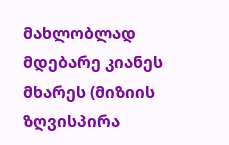მახლობლად მდებარე კიანეს მხარეს (მიზიის ზღვისპირა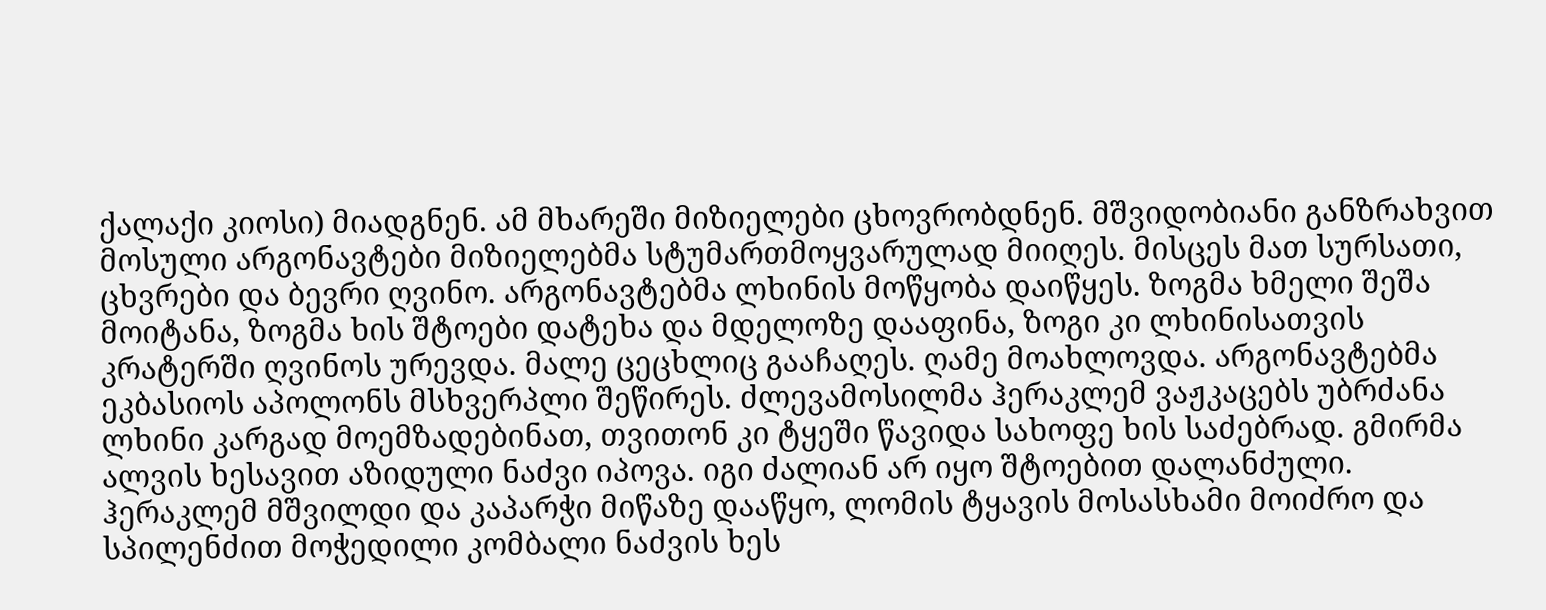ქალაქი კიოსი) მიადგნენ. ამ მხარეში მიზიელები ცხოვრობდნენ. მშვიდობიანი განზრახვით მოსული არგონავტები მიზიელებმა სტუმართმოყვარულად მიიღეს. მისცეს მათ სურსათი, ცხვრები და ბევრი ღვინო. არგონავტებმა ლხინის მოწყობა დაიწყეს. ზოგმა ხმელი შეშა მოიტანა, ზოგმა ხის შტოები დატეხა და მდელოზე დააფინა, ზოგი კი ლხინისათვის კრატერში ღვინოს ურევდა. მალე ცეცხლიც გააჩაღეს. ღამე მოახლოვდა. არგონავტებმა ეკბასიოს აპოლონს მსხვერპლი შეწირეს. ძლევამოსილმა ჰერაკლემ ვაჟკაცებს უბრძანა ლხინი კარგად მოემზადებინათ, თვითონ კი ტყეში წავიდა სახოფე ხის საძებრად. გმირმა ალვის ხესავით აზიდული ნაძვი იპოვა. იგი ძალიან არ იყო შტოებით დალანძული. ჰერაკლემ მშვილდი და კაპარჭი მიწაზე დააწყო, ლომის ტყავის მოსასხამი მოიძრო და სპილენძით მოჭედილი კომბალი ნაძვის ხეს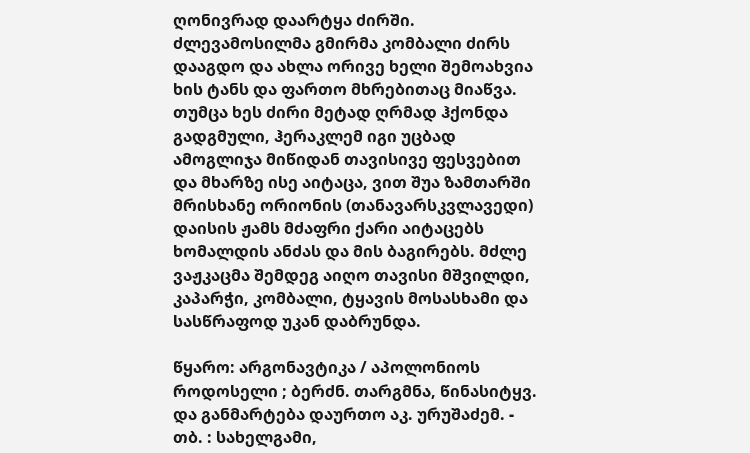ღონივრად დაარტყა ძირში. ძლევამოსილმა გმირმა კომბალი ძირს დააგდო და ახლა ორივე ხელი შემოახვია ხის ტანს და ფართო მხრებითაც მიაწვა. თუმცა ხეს ძირი მეტად ღრმად ჰქონდა გადგმული, ჰერაკლემ იგი უცბად ამოგლიჯა მიწიდან თავისივე ფესვებით და მხარზე ისე აიტაცა, ვით შუა ზამთარში მრისხანე ორიონის (თანავარსკვლავედი) დაისის ჟამს მძაფრი ქარი აიტაცებს ხომალდის ანძას და მის ბაგირებს. მძლე ვაჟკაცმა შემდეგ აიღო თავისი მშვილდი, კაპარჭი, კომბალი, ტყავის მოსასხამი და სასწრაფოდ უკან დაბრუნდა.

წყარო: არგონავტიკა / აპოლონიოს როდოსელი ; ბერძნ. თარგმნა, წინასიტყვ. და განმარტება დაურთო აკ. ურუშაძემ. - თბ. : სახელგამი,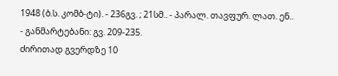1948 (ბ.ს. კომბ-ტი). - 236გვ. ; 21სმ.. - პარალ. თავფურ. ლათ. ენ.. - განმარტებანი: გვ. 209-235.
ძირითად გვერდზე 10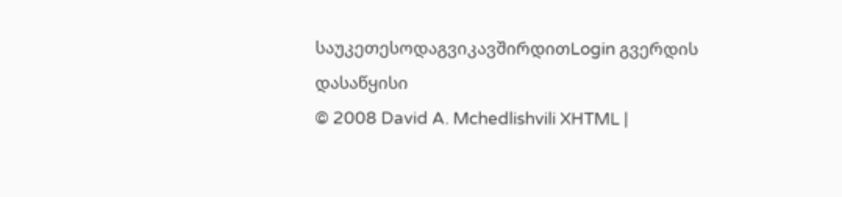საუკეთესოდაგვიკავშირდითLogin გვერდის დასაწყისი
© 2008 David A. Mchedlishvili XHTML |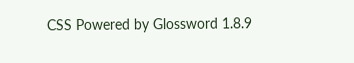CSS Powered by Glossword 1.8.9